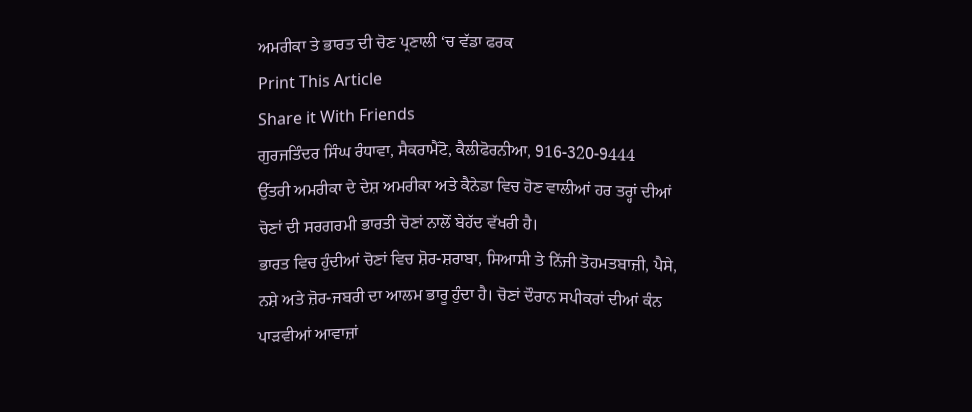ਅਮਰੀਕਾ ਤੇ ਭਾਰਤ ਦੀ ਚੋਣ ਪ੍ਰਣਾਲੀ ‘ਚ ਵੱਡਾ ਫਰਕ
Print This Article
Share it With Friends
ਗੁਰਜਤਿੰਦਰ ਸਿੰਘ ਰੰਧਾਵਾ, ਸੈਕਰਾਮੈਂਟੋ, ਕੈਲੀਫੋਰਨੀਆ, 916-320-9444
ਉੱਤਰੀ ਅਮਰੀਕਾ ਦੇ ਦੇਸ਼ ਅਮਰੀਕਾ ਅਤੇ ਕੈਨੇਡਾ ਵਿਚ ਹੋਣ ਵਾਲੀਆਂ ਹਰ ਤਰ੍ਹਾਂ ਦੀਆਂ ਚੋਣਾਂ ਦੀ ਸਰਗਰਮੀ ਭਾਰਤੀ ਚੋਣਾਂ ਨਾਲੋਂ ਬੇਹੱਦ ਵੱਖਰੀ ਹੈ।
ਭਾਰਤ ਵਿਚ ਹੁੰਦੀਆਂ ਚੋਣਾਂ ਵਿਚ ਸ਼ੋਰ-ਸ਼ਰਾਬਾ, ਸਿਆਸੀ ਤੇ ਨਿੱਜੀ ਤੋਹਮਤਬਾਜ਼ੀ, ਪੈਸੇ, ਨਸ਼ੇ ਅਤੇ ਜ਼ੋਰ-ਜਬਰੀ ਦਾ ਆਲਮ ਭਾਰੂ ਹੁੰਦਾ ਹੈ। ਚੋਣਾਂ ਦੌਰਾਨ ਸਪੀਕਰਾਂ ਦੀਆਂ ਕੰਨ ਪਾੜਵੀਆਂ ਆਵਾਜ਼ਾਂ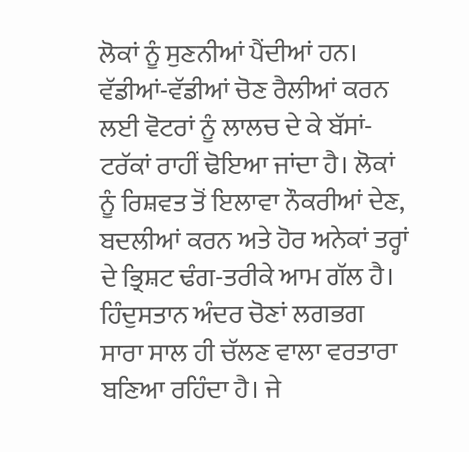ਲੋਕਾਂ ਨੂੰ ਸੁਣਨੀਆਂ ਪੈਂਦੀਆਂ ਹਨ। ਵੱਡੀਆਂ-ਵੱਡੀਆਂ ਚੋਣ ਰੈਲੀਆਂ ਕਰਨ ਲਈ ਵੋਟਰਾਂ ਨੂੰ ਲਾਲਚ ਦੇ ਕੇ ਬੱਸਾਂ-ਟਰੱਕਾਂ ਰਾਹੀਂ ਢੋਇਆ ਜਾਂਦਾ ਹੈ। ਲੋਕਾਂ ਨੂੰ ਰਿਸ਼ਵਤ ਤੋਂ ਇਲਾਵਾ ਨੌਕਰੀਆਂ ਦੇਣ, ਬਦਲੀਆਂ ਕਰਨ ਅਤੇ ਹੋਰ ਅਨੇਕਾਂ ਤਰ੍ਹਾਂ ਦੇ ਭ੍ਰਿਸ਼ਟ ਢੰਗ-ਤਰੀਕੇ ਆਮ ਗੱਲ ਹੈ। ਹਿੰਦੁਸਤਾਨ ਅੰਦਰ ਚੋਣਾਂ ਲਗਭਗ ਸਾਰਾ ਸਾਲ ਹੀ ਚੱਲਣ ਵਾਲਾ ਵਰਤਾਰਾ ਬਣਿਆ ਰਹਿੰਦਾ ਹੈ। ਜੇ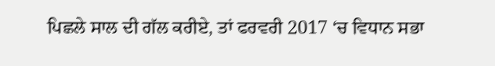ਪਿਛਲੇ ਸਾਲ ਦੀ ਗੱਲ ਕਰੀਏ, ਤਾਂ ਫਰਵਰੀ 2017 ‘ਚ ਵਿਧਾਨ ਸਭਾ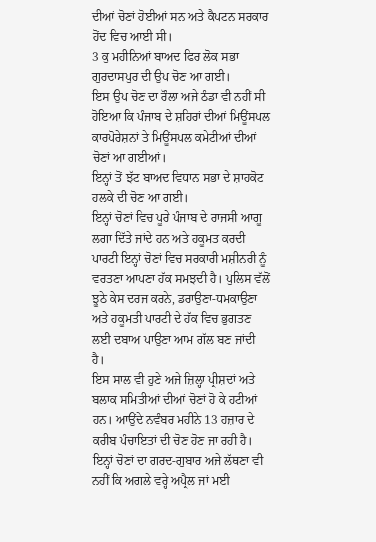ਦੀਆਂ ਚੋਣਾਂ ਹੋਈਆਂ ਸਨ ਅਤੇ ਕੈਪਟਨ ਸਰਕਾਰ ਹੋਂਦ ਵਿਚ ਆਈ ਸੀ।
3 ਕੁ ਮਹੀਨਿਆਂ ਬਾਅਦ ਫਿਰ ਲੋਕ ਸਭਾ ਗੁਰਦਾਸਪੁਰ ਦੀ ਉਪ ਚੋਣ ਆ ਗਈ।
ਇਸ ਉਪ ਚੋਣ ਦਾ ਰੌਲਾ ਅਜੇ ਠੰਡਾ ਵੀ ਨਹੀਂ ਸੀ ਹੋਇਆ ਕਿ ਪੰਜਾਬ ਦੇ ਸ਼ਹਿਰਾਂ ਦੀਆਂ ਮਿਊਂਸਪਲ ਕਾਰਪੋਰੇਸ਼ਨਾਂ ਤੇ ਮਿਊਂਸਪਲ ਕਮੇਟੀਆਂ ਦੀਆਂ ਚੋਣਾਂ ਆ ਗਈਆਂ।
ਇਨ੍ਹਾਂ ਤੋਂ ਝੱਟ ਬਾਅਦ ਵਿਧਾਨ ਸਭਾ ਦੇ ਸ਼ਾਹਕੋਟ ਹਲਕੇ ਦੀ ਚੋਣ ਆ ਗਈ।
ਇਨ੍ਹਾਂ ਚੋਣਾਂ ਵਿਚ ਪੂਰੇ ਪੰਜਾਬ ਦੇ ਰਾਜਸੀ ਆਗੂ ਲਗਾ ਦਿੱਤੇ ਜਾਂਦੇ ਹਨ ਅਤੇ ਹਕੂਮਤ ਕਰਦੀ ਪਾਰਟੀ ਇਨ੍ਹਾਂ ਚੋਣਾਂ ਵਿਚ ਸਰਕਾਰੀ ਮਸ਼ੀਨਰੀ ਨੂੰ ਵਰਤਣਾ ਆਪਣਾ ਹੱਕ ਸਮਝਦੀ ਹੈ। ਪੁਲਿਸ ਵੱਲੋਂ ਝੂਠੇ ਕੇਸ ਦਰਜ ਕਰਨੇ, ਡਰਾਉਣਾ-ਧਮਕਾਉਣਾ ਅਤੇ ਹਕੂਮਤੀ ਪਾਰਟੀ ਦੇ ਹੱਕ ਵਿਚ ਭੁਗਤਣ ਲਈ ਦਬਾਅ ਪਾਉਣਾ ਆਮ ਗੱਲ ਬਣ ਜਾਂਦੀ ਹੈ।
ਇਸ ਸਾਲ ਵੀ ਹੁਣੇ ਅਜੇ ਜ਼ਿਲ੍ਹਾ ਪ੍ਰੀਸ਼ਦਾਂ ਅਤੇ ਬਲਾਕ ਸਮਿਤੀਆਂ ਦੀਆਂ ਚੋਣਾਂ ਹੋ ਕੇ ਹਟੀਆਂ ਹਨ। ਆਉਂਦੇ ਨਵੰਬਰ ਮਹੀਨੇ 13 ਹਜ਼ਾਰ ਦੇ ਕਰੀਬ ਪੰਚਾਇਤਾਂ ਦੀ ਚੋਣ ਹੋਣ ਜਾ ਰਹੀ ਹੈ।
ਇਨ੍ਹਾਂ ਚੋਣਾਂ ਦਾ ਗਰਦ-ਗੁਬਾਰ ਅਜੇ ਲੱਥਣਾ ਵੀ ਨਹੀਂ ਕਿ ਅਗਲੇ ਵਰ੍ਹੇ ਅਪ੍ਰੈਲ ਜਾਂ ਮਈ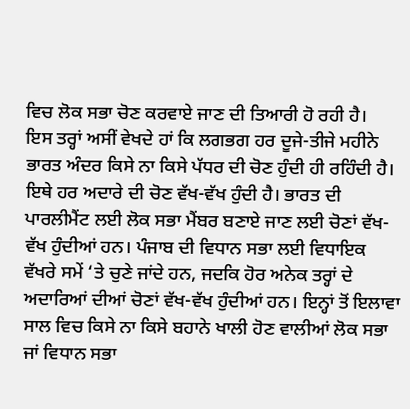ਵਿਚ ਲੋਕ ਸਭਾ ਚੋਣ ਕਰਵਾਏ ਜਾਣ ਦੀ ਤਿਆਰੀ ਹੋ ਰਹੀ ਹੈ।
ਇਸ ਤਰ੍ਹਾਂ ਅਸੀਂ ਵੇਖਦੇ ਹਾਂ ਕਿ ਲਗਭਗ ਹਰ ਦੂਜੇ-ਤੀਜੇ ਮਹੀਨੇ ਭਾਰਤ ਅੰਦਰ ਕਿਸੇ ਨਾ ਕਿਸੇ ਪੱਧਰ ਦੀ ਚੋਣ ਹੁੰਦੀ ਹੀ ਰਹਿੰਦੀ ਹੈ। ਇਥੇ ਹਰ ਅਦਾਰੇ ਦੀ ਚੋਣ ਵੱਖ-ਵੱਖ ਹੁੰਦੀ ਹੈ। ਭਾਰਤ ਦੀ ਪਾਰਲੀਮੈਂਟ ਲਈ ਲੋਕ ਸਭਾ ਮੈਂਬਰ ਬਣਾਏ ਜਾਣ ਲਈ ਚੋਣਾਂ ਵੱਖ-ਵੱਖ ਹੁੰਦੀਆਂ ਹਨ। ਪੰਜਾਬ ਦੀ ਵਿਧਾਨ ਸਭਾ ਲਈ ਵਿਧਾਇਕ ਵੱਖਰੇ ਸਮੇਂ ‘ਤੇ ਚੁਣੇ ਜਾਂਦੇ ਹਨ, ਜਦਕਿ ਹੋਰ ਅਨੇਕ ਤਰ੍ਹਾਂ ਦੇ ਅਦਾਰਿਆਂ ਦੀਆਂ ਚੋਣਾਂ ਵੱਖ-ਵੱਖ ਹੁੰਦੀਆਂ ਹਨ। ਇਨ੍ਹਾਂ ਤੋਂ ਇਲਾਵਾ ਸਾਲ ਵਿਚ ਕਿਸੇ ਨਾ ਕਿਸੇ ਬਹਾਨੇ ਖਾਲੀ ਹੋਣ ਵਾਲੀਆਂ ਲੋਕ ਸਭਾ ਜਾਂ ਵਿਧਾਨ ਸਭਾ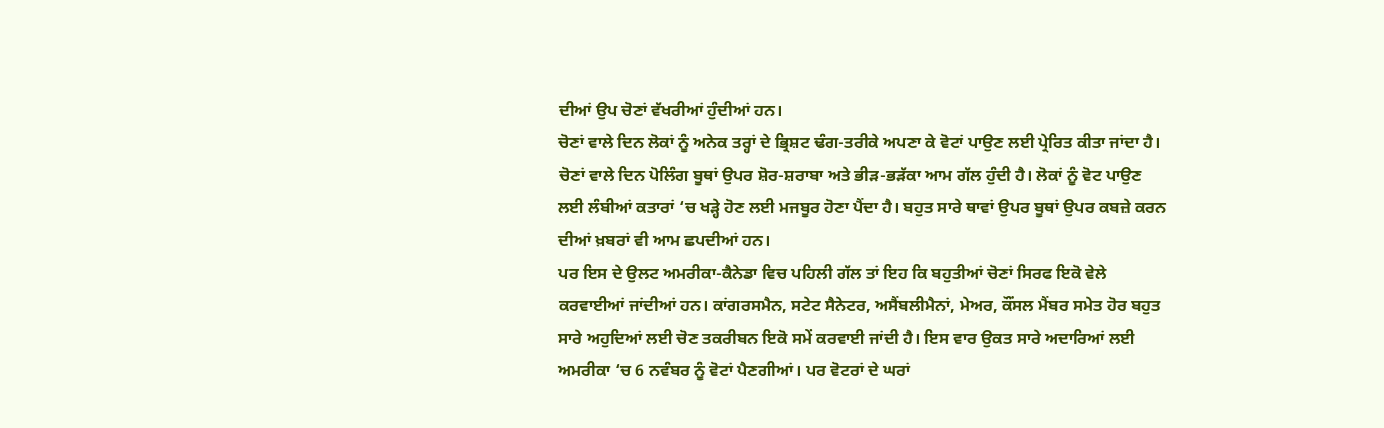ਦੀਆਂ ਉਪ ਚੋਣਾਂ ਵੱਖਰੀਆਂ ਹੁੰਦੀਆਂ ਹਨ।
ਚੋਣਾਂ ਵਾਲੇ ਦਿਨ ਲੋਕਾਂ ਨੂੰ ਅਨੇਕ ਤਰ੍ਹਾਂ ਦੇ ਭ੍ਰਿਸ਼ਟ ਢੰਗ-ਤਰੀਕੇ ਅਪਣਾ ਕੇ ਵੋਟਾਂ ਪਾਉਣ ਲਈ ਪ੍ਰੇਰਿਤ ਕੀਤਾ ਜਾਂਦਾ ਹੈ। ਚੋਣਾਂ ਵਾਲੇ ਦਿਨ ਪੋਲਿੰਗ ਬੂਥਾਂ ਉਪਰ ਸ਼ੋਰ-ਸ਼ਰਾਬਾ ਅਤੇ ਭੀੜ-ਭੜੱਕਾ ਆਮ ਗੱਲ ਹੁੰਦੀ ਹੈ। ਲੋਕਾਂ ਨੂੰ ਵੋਟ ਪਾਉਣ ਲਈ ਲੰਬੀਆਂ ਕਤਾਰਾਂ ‘ਚ ਖੜ੍ਹੇ ਹੋਣ ਲਈ ਮਜਬੂਰ ਹੋਣਾ ਪੈਂਦਾ ਹੈ। ਬਹੁਤ ਸਾਰੇ ਥਾਵਾਂ ਉਪਰ ਬੂਥਾਂ ਉਪਰ ਕਬਜ਼ੇ ਕਰਨ ਦੀਆਂ ਖ਼ਬਰਾਂ ਵੀ ਆਮ ਛਪਦੀਆਂ ਹਨ।
ਪਰ ਇਸ ਦੇ ਉਲਟ ਅਮਰੀਕਾ-ਕੈਨੇਡਾ ਵਿਚ ਪਹਿਲੀ ਗੱਲ ਤਾਂ ਇਹ ਕਿ ਬਹੁਤੀਆਂ ਚੋਣਾਂ ਸਿਰਫ ਇਕੋ ਵੇਲੇ ਕਰਵਾਈਆਂ ਜਾਂਦੀਆਂ ਹਨ। ਕਾਂਗਰਸਮੈਨ, ਸਟੇਟ ਸੈਨੇਟਰ, ਅਸੈਂਬਲੀਮੈਨਾਂ, ਮੇਅਰ, ਕੌਂਸਲ ਮੈਂਬਰ ਸਮੇਤ ਹੋਰ ਬਹੁਤ ਸਾਰੇ ਅਹੁਦਿਆਂ ਲਈ ਚੋਣ ਤਕਰੀਬਨ ਇਕੋ ਸਮੇਂ ਕਰਵਾਈ ਜਾਂਦੀ ਹੈ। ਇਸ ਵਾਰ ਉਕਤ ਸਾਰੇ ਅਦਾਰਿਆਂ ਲਈ ਅਮਰੀਕਾ ‘ਚ 6 ਨਵੰਬਰ ਨੂੰ ਵੋਟਾਂ ਪੈਣਗੀਆਂ। ਪਰ ਵੋਟਰਾਂ ਦੇ ਘਰਾਂ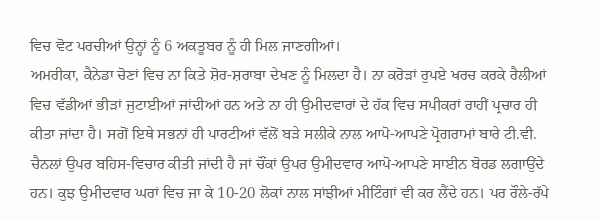ਵਿਚ ਵੋਟ ਪਰਚੀਆਂ ਉਨ੍ਹਾਂ ਨੂੰ 6 ਅਕਤੂਬਰ ਨੂੰ ਹੀ ਮਿਲ ਜਾਣਗੀਆਂ।
ਅਮਰੀਕਾ, ਕੈਨੇਡਾ ਚੋਣਾਂ ਵਿਚ ਨਾ ਕਿਤੇ ਸ਼ੋਰ-ਸ਼ਰਾਬਾ ਦੇਖਣ ਨੂੰ ਮਿਲਦਾ ਹੈ। ਨਾ ਕਰੋੜਾਂ ਰੁਪਏ ਖਰਚ ਕਰਕੇ ਰੈਲੀਆਂ ਵਿਚ ਵੱਡੀਆਂ ਭੀੜਾਂ ਜੁਟਾਈਆਂ ਜਾਂਦੀਆਂ ਹਨ ਅਤੇ ਨਾ ਹੀ ਉਮੀਦਵਾਰਾਂ ਦੇ ਹੱਕ ਵਿਚ ਸਪੀਕਰਾਂ ਰਾਹੀਂ ਪ੍ਰਚਾਰ ਹੀ ਕੀਤਾ ਜਾਂਦਾ ਹੈ। ਸਗੋਂ ਇਥੇ ਸਭਨਾਂ ਹੀ ਪਾਰਟੀਆਂ ਵੱਲੋਂ ਬੜੇ ਸਲੀਕੇ ਨਾਲ ਆਪੋ-ਆਪਣੇ ਪ੍ਰੋਗਰਾਮਾਂ ਬਾਰੇ ਟੀ.ਵੀ. ਚੈਨਲਾਂ ਉਪਰ ਬਹਿਸ-ਵਿਚਾਰ ਕੀਤੀ ਜਾਂਦੀ ਹੈ ਜਾਂ ਚੌਂਕਾਂ ਉਪਰ ਉਮੀਦਵਾਰ ਆਪੋ-ਆਪਣੇ ਸਾਈਨ ਬੋਰਡ ਲਗਾਉਂਦੇ ਹਨ। ਕੁਝ ਉਮੀਦਵਾਰ ਘਰਾਂ ਵਿਚ ਜਾ ਕੇ 10-20 ਲੋਕਾਂ ਨਾਲ ਸਾਂਝੀਆਂ ਮੀਟਿੰਗਾਂ ਵੀ ਕਰ ਲੈਂਦੇ ਹਨ। ਪਰ ਰੌਲੇ-ਰੱਪੇ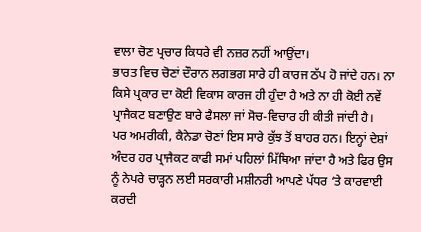ਵਾਲਾ ਚੋਣ ਪ੍ਰਚਾਰ ਕਿਧਰੇ ਵੀ ਨਜ਼ਰ ਨਹੀਂ ਆਉਂਦਾ।
ਭਾਰਤ ਵਿਚ ਚੋਣਾਂ ਦੌਰਾਨ ਲਗਭਗ ਸਾਰੇ ਹੀ ਕਾਰਜ ਠੱਪ ਹੋ ਜਾਂਦੇ ਹਨ। ਨਾ ਕਿਸੇ ਪ੍ਰਕਾਰ ਦਾ ਕੋਈ ਵਿਕਾਸ ਕਾਰਜ ਹੀ ਹੁੰਦਾ ਹੈ ਅਤੇ ਨਾ ਹੀ ਕੋਈ ਨਵੇਂ ਪ੍ਰਾਜੈਕਟ ਬਣਾਉਣ ਬਾਰੇ ਫੈਸਲਾ ਜਾਂ ਸੋਚ-ਵਿਚਾਰ ਹੀ ਕੀਤੀ ਜਾਂਦੀ ਹੈ।
ਪਰ ਅਮਰੀਕੀ, ਕੈਨੇਡਾ ਚੋਣਾਂ ਇਸ ਸਾਰੇ ਕੁੱਝ ਤੋਂ ਬਾਹਰ ਹਨ। ਇਨ੍ਹਾਂ ਦੇਸ਼ਾਂ ਅੰਦਰ ਹਰ ਪ੍ਰਾਜੈਕਟ ਕਾਫੀ ਸਮਾਂ ਪਹਿਲਾਂ ਮਿੱਥਿਆ ਜਾਂਦਾ ਹੈ ਅਤੇ ਫਿਰ ਉਸ ਨੂੰ ਨੇਪਰੇ ਚਾੜ੍ਹਨ ਲਈ ਸਰਕਾਰੀ ਮਸ਼ੀਨਰੀ ਆਪਣੇ ਪੱਧਰ ‘ਤੇ ਕਾਰਵਾਈ ਕਰਦੀ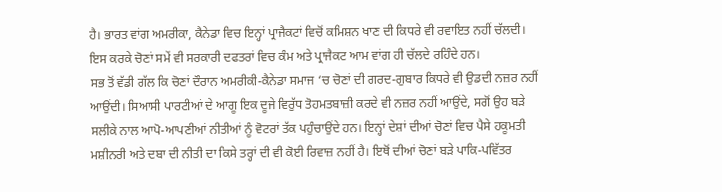ਹੈ। ਭਾਰਤ ਵਾਂਗ ਅਮਰੀਕਾ, ਕੈਨੇਡਾ ਵਿਚ ਇਨ੍ਹਾਂ ਪ੍ਰਾਜੈਕਟਾਂ ਵਿਚੋਂ ਕਮਿਸ਼ਨ ਖਾਣ ਦੀ ਕਿਧਰੇ ਵੀ ਰਵਾਇਤ ਨਹੀਂ ਚੱਲਦੀ। ਇਸ ਕਰਕੇ ਚੋਣਾਂ ਸਮੇਂ ਵੀ ਸਰਕਾਰੀ ਦਫਤਰਾਂ ਵਿਚ ਕੰਮ ਅਤੇ ਪ੍ਰਾਜੈਕਟ ਆਮ ਵਾਂਗ ਹੀ ਚੱਲਦੇ ਰਹਿੰਦੇ ਹਨ।
ਸਭ ਤੋਂ ਵੱਡੀ ਗੱਲ ਕਿ ਚੋਣਾਂ ਦੌਰਾਨ ਅਮਰੀਕੀ-ਕੈਨੇਡਾ ਸਮਾਜ ‘ਚ ਚੋਣਾਂ ਦੀ ਗਰਦ-ਗੁਬਾਰ ਕਿਧਰੇ ਵੀ ਉਡਦੀ ਨਜ਼ਰ ਨਹੀਂ ਆਉਂਦੀ। ਸਿਆਸੀ ਪਾਰਟੀਆਂ ਦੇ ਆਗੂ ਇਕ ਦੂਜੇ ਵਿਰੁੱਧ ਤੋਹਮਤਬਾਜ਼ੀ ਕਰਦੇ ਵੀ ਨਜ਼ਰ ਨਹੀਂ ਆਉਂਦੇ, ਸਗੋਂ ਉਹ ਬੜੇ ਸਲੀਕੇ ਨਾਲ ਆਪੋ-ਆਪਣੀਆਂ ਨੀਤੀਆਂ ਨੂੰ ਵੋਟਰਾਂ ਤੱਕ ਪਹੁੰਚਾਉਂਦੇ ਹਨ। ਇਨ੍ਹਾਂ ਦੇਸ਼ਾਂ ਦੀਆਂ ਚੋਣਾਂ ਵਿਚ ਪੈਸੇ ਹਕੂਮਤੀ ਮਸ਼ੀਨਰੀ ਅਤੇ ਦਬਾ ਦੀ ਨੀਤੀ ਦਾ ਕਿਸੇ ਤਰ੍ਹਾਂ ਦੀ ਵੀ ਕੋਈ ਰਿਵਾਜ਼ ਨਹੀਂ ਹੈ। ਇਥੋਂ ਦੀਆਂ ਚੋਣਾਂ ਬੜੇ ਪਾਕਿ-ਪਵਿੱਤਰ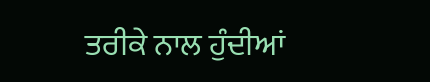ਤਰੀਕੇ ਨਾਲ ਹੁੰਦੀਆਂ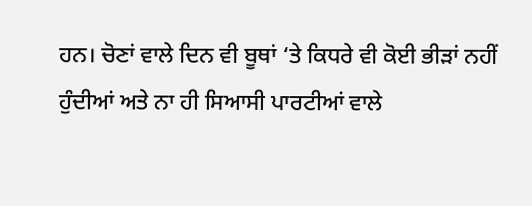ਹਨ। ਚੋਣਾਂ ਵਾਲੇ ਦਿਨ ਵੀ ਬੂਥਾਂ ‘ਤੇ ਕਿਧਰੇ ਵੀ ਕੋਈ ਭੀੜਾਂ ਨਹੀਂ ਹੁੰਦੀਆਂ ਅਤੇ ਨਾ ਹੀ ਸਿਆਸੀ ਪਾਰਟੀਆਂ ਵਾਲੇ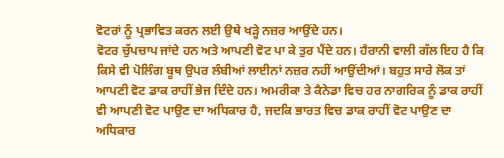ਵੋਟਰਾਂ ਨੂੰ ਪ੍ਰਭਾਵਿਤ ਕਰਨ ਲਈ ਉਥੇ ਖੜ੍ਹੇ ਨਜ਼ਰ ਆਉਂਦੇ ਹਨ।
ਵੋਟਰ ਚੁੱਪਚਾਪ ਜਾਂਦੇ ਹਨ ਅਤੇ ਆਪਣੀ ਵੋਟ ਪਾ ਕੇ ਤੁਰ ਪੈਂਦੇ ਹਨ। ਹੈਰਾਨੀ ਵਾਲੀ ਗੱਲ ਇਹ ਹੈ ਕਿ ਕਿਸੇ ਵੀ ਪੋਲਿੰਗ ਬੂਥ ਉਪਰ ਲੰਬੀਆਂ ਲਾਈਨਾਂ ਨਜ਼ਰ ਨਹੀਂ ਆਉਂਦੀਆਂ। ਬਹੁਤ ਸਾਰੇ ਲੋਕ ਤਾਂ ਆਪਣੀ ਵੋਟ ਡਾਕ ਰਾਹੀਂ ਭੇਜ ਦਿੰਦੇ ਹਨ। ਅਮਰੀਕਾ ਤੇ ਕੈਨੇਡਾ ਵਿਚ ਹਰ ਨਾਗਰਿਕ ਨੂੰ ਡਾਕ ਰਾਹੀਂ ਵੀ ਆਪਣੀ ਵੋਟ ਪਾਉਣ ਦਾ ਅਧਿਕਾਰ ਹੈ, ਜਦਕਿ ਭਾਰਤ ਵਿਚ ਡਾਕ ਰਾਹੀਂ ਵੋਟ ਪਾਉਣ ਦਾ ਅਧਿਕਾਰ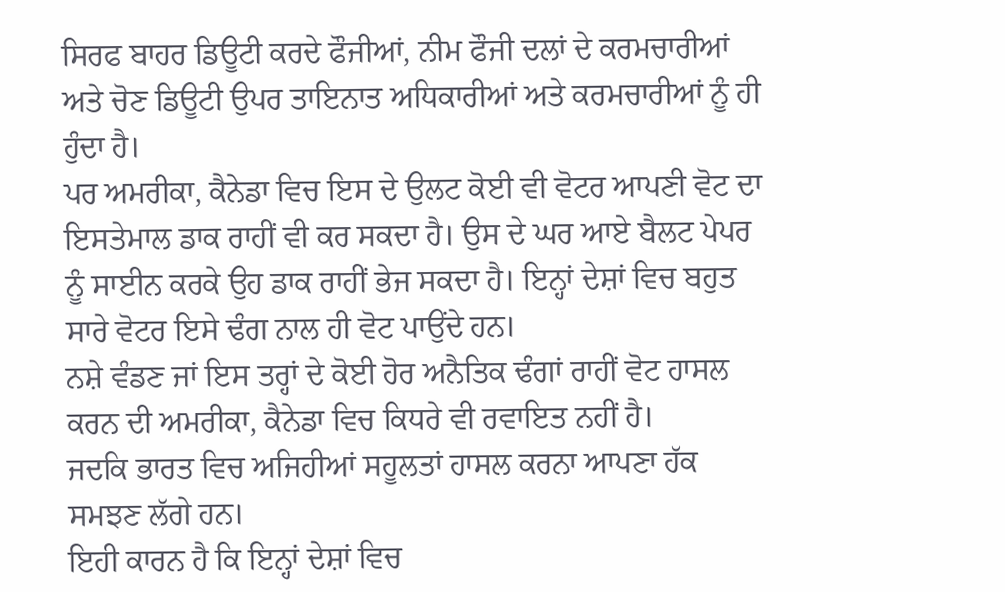ਸਿਰਫ ਬਾਹਰ ਡਿਊਟੀ ਕਰਦੇ ਫੌਜੀਆਂ, ਨੀਮ ਫੌਜੀ ਦਲਾਂ ਦੇ ਕਰਮਚਾਰੀਆਂ ਅਤੇ ਚੋਣ ਡਿਊਟੀ ਉਪਰ ਤਾਇਨਾਤ ਅਧਿਕਾਰੀਆਂ ਅਤੇ ਕਰਮਚਾਰੀਆਂ ਨੂੰ ਹੀ ਹੁੰਦਾ ਹੈ।
ਪਰ ਅਮਰੀਕਾ, ਕੈਨੇਡਾ ਵਿਚ ਇਸ ਦੇ ਉਲਟ ਕੋਈ ਵੀ ਵੋਟਰ ਆਪਣੀ ਵੋਟ ਦਾ ਇਸਤੇਮਾਲ ਡਾਕ ਰਾਹੀਂ ਵੀ ਕਰ ਸਕਦਾ ਹੈ। ਉਸ ਦੇ ਘਰ ਆਏ ਬੈਲਟ ਪੇਪਰ ਨੂੰ ਸਾਈਨ ਕਰਕੇ ਉਹ ਡਾਕ ਰਾਹੀਂ ਭੇਜ ਸਕਦਾ ਹੈ। ਇਨ੍ਹਾਂ ਦੇਸ਼ਾਂ ਵਿਚ ਬਹੁਤ ਸਾਰੇ ਵੋਟਰ ਇਸੇ ਢੰਗ ਨਾਲ ਹੀ ਵੋਟ ਪਾਉਂਦੇ ਹਨ।
ਨਸ਼ੇ ਵੰਡਣ ਜਾਂ ਇਸ ਤਰ੍ਹਾਂ ਦੇ ਕੋਈ ਹੋਰ ਅਨੈਤਿਕ ਢੰਗਾਂ ਰਾਹੀਂ ਵੋਟ ਹਾਸਲ ਕਰਨ ਦੀ ਅਮਰੀਕਾ, ਕੈਨੇਡਾ ਵਿਚ ਕਿਧਰੇ ਵੀ ਰਵਾਇਤ ਨਹੀਂ ਹੈ।
ਜਦਕਿ ਭਾਰਤ ਵਿਚ ਅਜਿਹੀਆਂ ਸਹੂਲਤਾਂ ਹਾਸਲ ਕਰਨਾ ਆਪਣਾ ਹੱਕ ਸਮਝਣ ਲੱਗੇ ਹਨ।
ਇਹੀ ਕਾਰਨ ਹੈ ਕਿ ਇਨ੍ਹਾਂ ਦੇਸ਼ਾਂ ਵਿਚ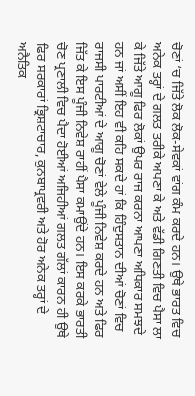ਚੋਣਾਂ ‘ਚ ਜਿੱਤੇ ਲੋਕ ਲੋਕ-ਸੇਵਕਾਂ ਵਾਂਗ ਕੰਮ ਕਰਦੇ ਹਨ। ਉਥੇ ਭਾਰਤ ਵਿਚ ਅਨੇਕ ਤਰ੍ਹਾਂ ਦੇ ਗਲਤ ਤਰੀਕੇ ਅਪਣਾ ਕੇ ਅਤੇ ਵੱਡੀ ਗਿਣਤੀ ਵਿਚ ਪੈਸਾ ਲਾ ਕੇ ਜਿੱਤੇ ਆਗੂ ਫਿਰ ਲੋਕਾਂ ਉਪਰ ਰਾਜ ਕਰਨਾ ਆਪਣਾ ਅਧਿਕਾਰ ਸਮਝਦੇ ਹਨ ਜਾਂ ਅਸੀਂ ਇਹ ਵੀ ਕਹਿ ਸਕਦੇ ਹਾਂ ਕਿ ਹਿੰਦੁਸਤਾਨ ਦੀਆਂ ਚੋਣਾਂ ਵਿਚ ਰਾਜਸੀ ਪਾਰਟੀਆਂ ਦੇ ਆਗੂ ਚੋਣਾਂ ਵੇਲੇ ਪੂੰਜੀ ਨਿਵੇਸ਼ ਕਰਦੇ ਹਨ ਅਤੇ ਫਿਰ ਜਿੱਤ ਕੇ ਇਸ ਪੂੰਜੀ ਨਿਵੇਸ਼ ਰਾਹੀਂ ਪੈਸਾ ਕਮਾਉਂਦੇ ਹਨ। ਇਸ ਕਰਕੇ ਭਾਰਤੀ ਚੋਣ ਪ੍ਰਣਾਲੀ ਵਿਚ ਪੈਦਾ ਹੋਈਆਂ ਅਜਿਹੀਆਂ ਗਲਤ ਗੱਲਾਂ ਕਾਰਨ ਹੀ ਉਥੇ ਫਿਰ ਸਰਕਾਰਾਂ ਭ੍ਰਿਸ਼ਟਾਚਾਰ, ਕੁਨਬਾਪ੍ਰਵਰੀ ਅਤੇ ਹੋਰ ਅਨੇਕ ਤਰ੍ਹਾਂ ਦੇ ਅਨੈਤਿਕ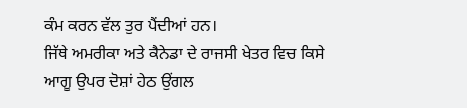ਕੰਮ ਕਰਨ ਵੱਲ ਤੁਰ ਪੈਂਦੀਆਂ ਹਨ।
ਜਿੱਥੇ ਅਮਰੀਕਾ ਅਤੇ ਕੈਨੇਡਾ ਦੇ ਰਾਜਸੀ ਖੇਤਰ ਵਿਚ ਕਿਸੇ ਆਗੂ ਉਪਰ ਦੋਸ਼ਾਂ ਹੇਠ ਉਂਗਲ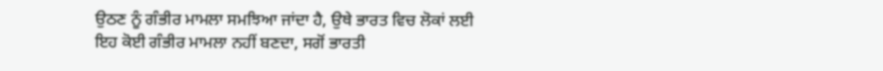ਉਠਣ ਨੂੰ ਗੰਭੀਰ ਮਾਮਲਾ ਸਮਝਿਆ ਜਾਂਦਾ ਹੈ, ਉਥੇ ਭਾਰਤ ਵਿਚ ਲੋਕਾਂ ਲਈ ਇਹ ਕੋਈ ਗੰਭੀਰ ਮਾਮਲਾ ਨਹੀਂ ਬਣਦਾ, ਸਗੋਂ ਭਾਰਤੀ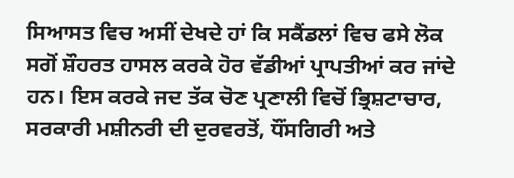ਸਿਆਸਤ ਵਿਚ ਅਸੀਂ ਦੇਖਦੇ ਹਾਂ ਕਿ ਸਕੈਂਡਲਾਂ ਵਿਚ ਫਸੇ ਲੋਕ ਸਗੋਂ ਸ਼ੌਹਰਤ ਹਾਸਲ ਕਰਕੇ ਹੋਰ ਵੱਡੀਆਂ ਪ੍ਰਾਪਤੀਆਂ ਕਰ ਜਾਂਦੇ ਹਨ। ਇਸ ਕਰਕੇ ਜਦ ਤੱਕ ਚੋਣ ਪ੍ਰਣਾਲੀ ਵਿਚੋਂ ਭ੍ਰਿਸ਼ਟਾਚਾਰ, ਸਰਕਾਰੀ ਮਸ਼ੀਨਰੀ ਦੀ ਦੁਰਵਰਤੋਂ, ਧੌਂਸਗਿਰੀ ਅਤੇ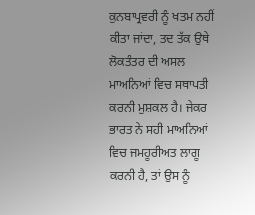ਕੁਨਬਾਪ੍ਰਵਰੀ ਨੂੰ ਖਤਮ ਨਹੀਂ ਕੀਤਾ ਜਾਂਦਾ, ਤਦ ਤੱਕ ਉਥੇ ਲੋਕਤੰਤਰ ਦੀ ਅਸਲ ਮਾਅਨਿਆਂ ਵਿਚ ਸਥਾਪਤੀ ਕਰਨੀ ਮੁਸ਼ਕਲ ਹੈ। ਜੇਕਰ ਭਾਰਤ ਨੇ ਸਹੀ ਮਾਅਨਿਆਂ ਵਿਚ ਜਮਹੂਰੀਅਤ ਲਾਗੂ ਕਰਨੀ ਹੈ, ਤਾਂ ਉਸ ਨੂੰ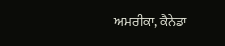ਅਮਰੀਕਾ, ਕੈਨੇਡਾ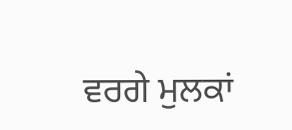ਵਰਗੇ ਮੁਲਕਾਂ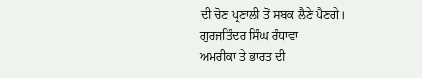ਦੀ ਚੋਣ ਪ੍ਰਣਾਲੀ ਤੋਂ ਸਬਕ ਲੈਣੇ ਪੈਣਗੇ।
ਗੁਰਜਤਿੰਦਰ ਸਿੰਘ ਰੰਧਾਵਾ
ਅਮਰੀਕਾ ਤੇ ਭਾਰਤ ਦੀ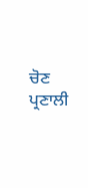ਚੋਣ ਪ੍ਰਣਾਲੀ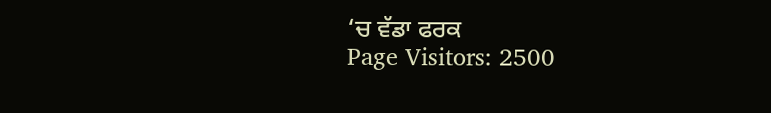‘ਚ ਵੱਡਾ ਫਰਕ
Page Visitors: 2500